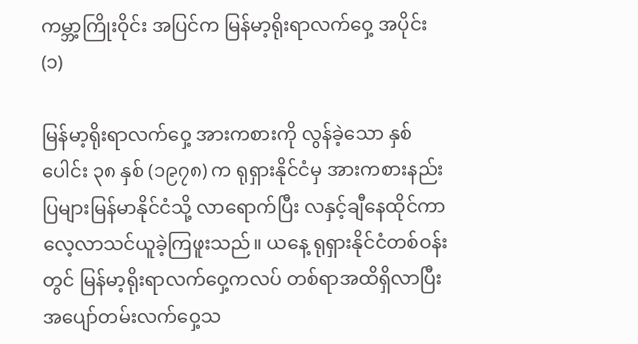ကမ္ဘာ့ကြိုးဝိုင်း အပြင်က မြန်မာ့ရိုးရာလက်ဝှေ့ အပိုင်း(၁)

မြန်မာ့ရိုးရာလက်ဝှေ့ အားကစားကို လွန်ခဲ့သော နှစ်ပေါင်း ၃၈ နှစ် (၁၉၇၈) က ရုရှားနိုင်ငံမှ အားကစားနည်းပြများမြန်မာနိုင်ငံသို့ လာရောက်ပြီး လနှင့်ချီနေထိုင်ကာ လေ့လာသင်ယူခဲ့ကြဖူးသည်။ ယနေ့ ရုရှားနိုင်ငံတစ်ဝန်းတွင် မြန်မာ့ရိုးရာလက်ဝှေ့ကလပ် တစ်ရာအထိရှိလာပြီး အပျော်တမ်းလက်ဝှေ့သ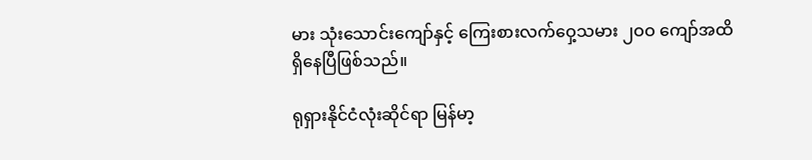မား သုံးသောင်းကျော်နှင့် ကြေးစားလက်ဝှေ့သမား ၂ဝဝ ကျော်အထိ ရှိနေပြီဖြစ်သည်။

ရုရှားနိုင်ငံလုံးဆိုင်ရာ မြန်မာ့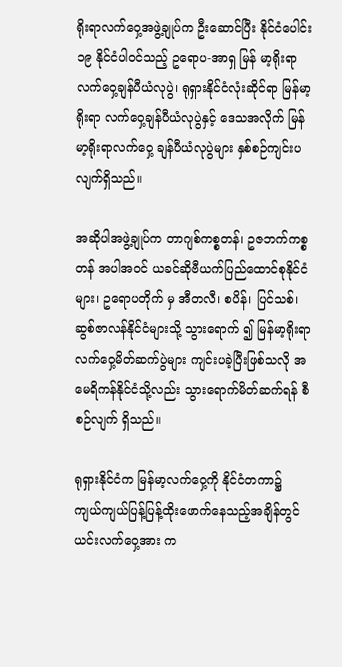ရိုးရာလက်ဝှေ့အဖွဲ့ချုပ်က ဦးဆောင်ပြီး နိုင်ငံပေါင်း ၁၉ နိုင်ငံပါဝင်သည့် ဥရောပ-အာရှ မြန် မာ့ရိုးရာလက်ဝှေ့ချန်ပီယံလုပွဲ၊ ရုရှားနိုင်ငံလုံးဆိုင်ရာ မြန်မာ့ရိုးရာ လက်ဝှေ့ချန်ပီယံလုပွဲနှင့် ဒေသအလိုက် မြန်မာ့ရိုးရာလက်ဝှေ့ ချန်ပီယံလုပွဲများ နှစ်စဉ်ကျင်းပလျက်ရှိသည်။

အဆိုပါအဖွဲ့ချုပ်က တာဂျစ်ကစ္စတန်၊ ဥဇဘက်ကစ္စတန် အပါအဝင် ယခင်ဆိုဗီယက်ပြည်ထောင်စုနိုင်ငံများ၊ ဥရောပတိုက် မှ အီတလီ၊ စပိန်၊ ပြင်သစ်၊ ဆွစ်ဇာလန်နိုင်ငံများသို့ သွားရောက် ၍ မြန်မာ့ရိုးရာလက်ဝှေ့မိတ်ဆက်ပွဲများ ကျင်းပခဲ့ပြီးဖြစ်သလို အမေရိကန်နိုင်ငံသို့လည်း သွားရောက်မိတ်ဆက်ရန် စီစဉ်လျက် ရှိသည်။

ရုရှားနိုင်ငံက မြန်မာ့လက်ဝှေ့ကို နိုင်ငံတကာ၌ ကျယ်ကျယ်ပြန့်ပြန့်ထိုးဖောက်နေသည့်အချိန်တွင် ယင်းလက်ဝှေ့အား က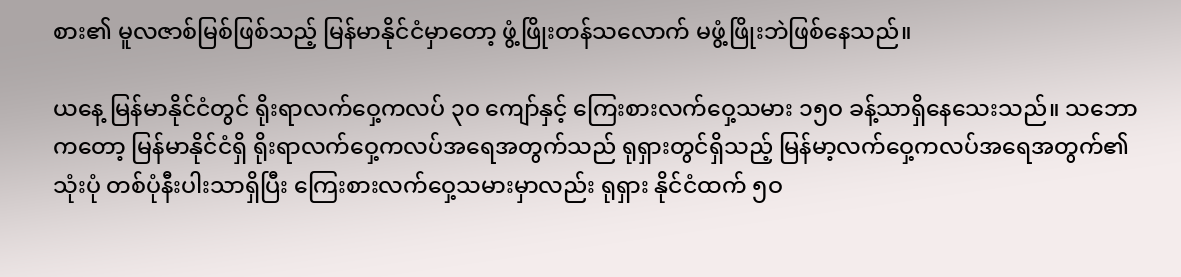စား၏ မူလဇာစ်မြစ်ဖြစ်သည့် မြန်မာနိုင်ငံမှာတော့ ဖွံ့ဖြိုးတန်သလောက် မဖွံ့ဖြိုးဘဲဖြစ်နေသည်။

ယနေ့ မြန်မာနိုင်ငံတွင် ရိုးရာလက်ဝှေ့ကလပ် ၃ဝ ကျော်နှင့် ကြေးစားလက်ဝှေ့သမား ၁၅ဝ ခန့်သာရှိနေသေးသည်။ သဘော ကတော့ မြန်မာနိုင်ငံရှိ ရိုးရာလက်ဝှေ့ကလပ်အရေအတွက်သည် ရုရှားတွင်ရှိသည့် မြန်မာ့လက်ဝှေ့ကလပ်အရေအတွက်၏ သုံးပုံ တစ်ပုံနီးပါးသာရှိပြီး ကြေးစားလက်ဝှေ့သမားမှာလည်း ရုရှား နိုင်ငံထက် ၅ဝ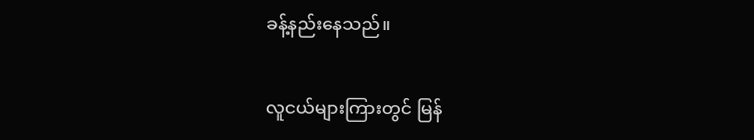ခန့်နည်းနေသည်။

လူငယ်များကြားတွင် မြန်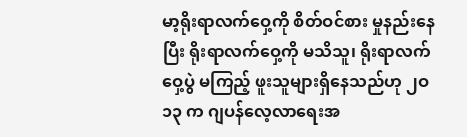မာ့ရိုးရာလက်ဝှေ့ကို စိတ်ဝင်စား မှုနည်းနေပြီး ရိုးရာလက်ဝှေ့ကို မသိသူ၊ ရိုးရာလက်ဝှေ့ပွဲ မကြည့် ဖူးသူများရှိနေသည်ဟု ၂ဝ၁၃ က ဂျပန်လေ့လာရေးအ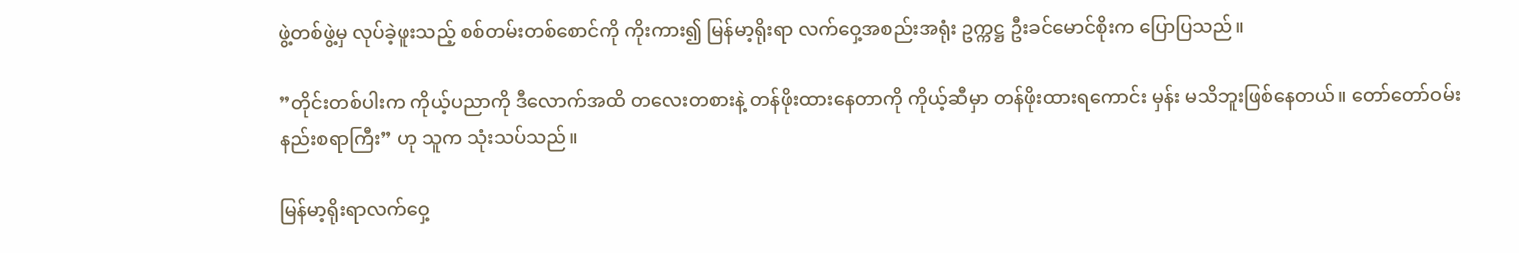ဖွဲ့တစ်ဖွဲ့မှ လုပ်ခဲ့ဖူးသည့် စစ်တမ်းတစ်စောင်ကို ကိုးကား၍ မြန်မာ့ရိုးရာ လက်ဝှေ့အစည်းအရုံး ဥက္ကဋ္ဌ ဦးခင်မောင်စိုးက ပြောပြသည်။

”တိုင်းတစ်ပါးက ကိုယ့်ပညာကို ဒီလောက်အထိ တလေးတစားနဲ့ တန်ဖိုးထားနေတာကို ကိုယ့်ဆီမှာ တန်ဖိုးထားရကောင်း မှန်း မသိဘူးဖြစ်နေတယ်။ တော်တော်ဝမ်းနည်းစရာကြီး” ဟု သူက သုံးသပ်သည်။

မြန်မာ့ရိုးရာလက်ဝှေ့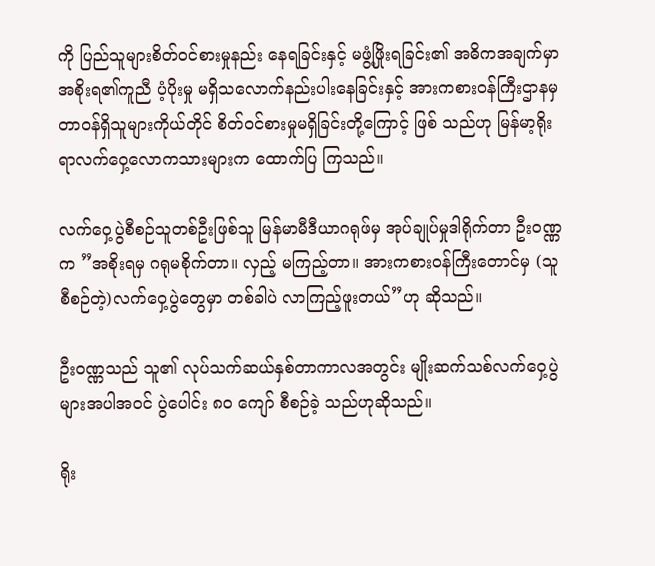ကို ပြည်သူများစိတ်ဝင်စားမှုနည်း နေရခြင်းနှင့် မဖွံ့ဖြိုးရခြင်း၏ အဓိကအချက်မှာ အစိုးရ၏ကူညီ ပံ့ပိုးမှု မရှိသလောက်နည်းပါးနေခြင်းနှင့် အားကစားဝန်ကြီးဌာနမှ တာဝန်ရှိသူများကိုယ်တိုင် စိတ်ဝင်စားမှုမရှိခြင်းတို့ကြောင့် ဖြစ် သည်ဟု မြန်မာ့ရိုးရာလက်ဝှေ့လောကသားများက ထောက်ပြ ကြသည်။

လက်ဝှေ့ပွဲစီစဉ်သူတစ်ဦးဖြစ်သူ မြန်မာမီဒီယာဂရုဖ်မှ အုပ်ချုပ်မှုဒါရိုက်တာ ဦးဝဏ္ဏက ”အစိုးရမှ ဂရုမစိုက်တာ။ လှည့် မကြည့်တာ။ အားကစားဝန်ကြီးတောင်မှ (သူစီစဉ်တဲ့)လက်ဝှေ့ပွဲတွေမှာ တစ်ခါပဲ လာကြည့်ဖူးတယ်”ဟု ဆိုသည်။

ဦးဝဏ္ဏသည် သူ၏ လုပ်သက်ဆယ်နှစ်တာကာလအတွင်း မျိုးဆက်သစ်လက်ဝှေ့ပွဲများအပါအဝင် ပွဲပေါင်း ၈ဝ ကျော် စီစဉ်ခဲ့ သည်ဟုဆိုသည်။

ရိုး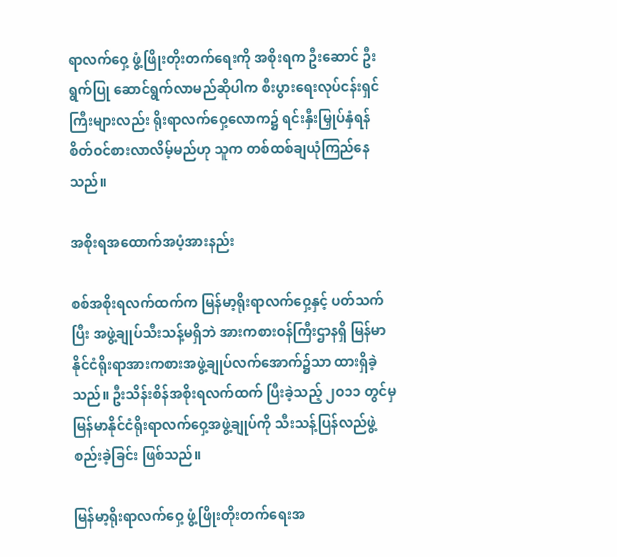ရာလက်ဝှေ့ ဖွံ့ဖြိုးတိုးတက်ရေးကို အစိုးရက ဦးဆောင် ဦးရွက်ပြု ဆောင်ရွက်လာမည်ဆိုပါက စီးပွားရေးလုပ်ငန်းရှင် ကြီးများလည်း ရိုးရာလက်ဝှေ့လောက၌ ရင်းနှီးမြှုပ်နှံရန် စိတ်ဝင်စားလာလိမ့်မည်ဟု သူက တစ်ထစ်ချယုံကြည်နေသည်။

အစိုးရအထောက်အပံ့အားနည်း

စစ်အစိုးရလက်ထက်က မြန်မာ့ရိုးရာလက်ဝှေ့နှင့် ပတ်သက်ပြီး အဖွဲ့ချုပ်သီးသန့်မရှိဘဲ အားကစားဝန်ကြီးဌာနရှိ မြန်မာ နိုင်ငံရိုးရာအားကစားအဖွဲ့ချုပ်လက်အောက်၌သာ ထားရှိခဲ့ သည်။ ဦးသိန်းစိန်အစိုးရလက်ထက် ပြီးခဲ့သည့် ၂ဝ၁၁ တွင်မှ မြန်မာနိုင်ငံရိုးရာလက်ဝှေ့အဖွဲ့ချုပ်ကို သီးသန့်ပြန်လည်ဖွဲ့စည်းခဲ့ခြင်း ဖြစ်သည်။

မြန်မာ့ရိုးရာလက်ဝှေ့ ဖွံ့ဖြိုးတိုးတက်ရေးအ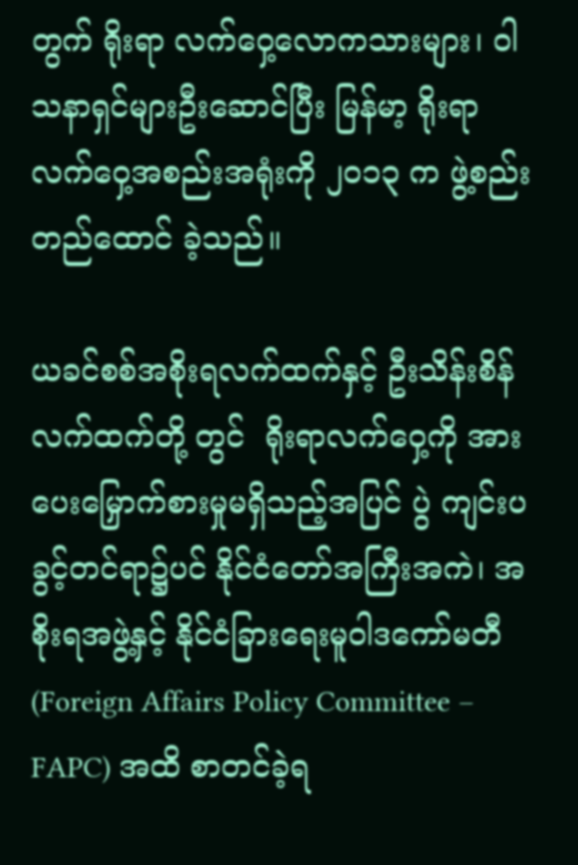တွက် ရိုးရာ လက်ဝှေ့လောကသားများ၊ ဝါသနာရှင်များဦးဆောင်ပြီး မြန်မာ့ ရိုးရာ လက်ဝှေ့အစည်းအရုံးကို ၂ဝ၁၃ က ဖွဲ့စည်းတည်ထောင် ခဲ့သည်။

ယခင်စစ်အစိုးရလက်ထက်နှင့် ဦးသိန်းစိန်လက်ထက်တို့ တွင်  ရိုးရာလက်ဝှေ့ကို အားပေးမြှောက်စားမှုမရှိသည့်အပြင် ပွဲ ကျင်းပခွင့်တင်ရာ၌ပင် နိုင်ငံတော်အကြီးအကဲ၊ အစိုးရအဖွဲ့နှင့် နိုင်ငံခြားရေးမူဝါဒကော်မတီ (Foreign Affairs Policy Committee – FAPC) အထိ စာတင်ခဲ့ရ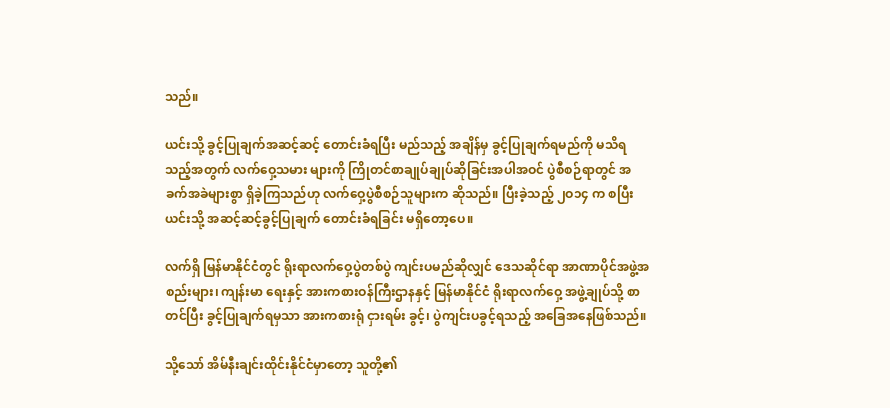သည်။

ယင်းသို့ ခွင့်ပြုချက်အဆင့်ဆင့် တောင်းခံရပြီး မည်သည့် အချိန်မှ ခွင့်ပြုချက်ရမည်ကို မသိရသည့်အတွက် လက်ဝှေ့သမား များကို ကြိုတင်စာချုပ်ချုပ်ဆိုခြင်းအပါအဝင် ပွဲစီစဉ်ရာတွင် အခက်အခဲများစွာ ရှိခဲ့ကြသည်ဟု လက်ဝှေ့ပွဲစီစဉ်သူများက ဆိုသည်။ ပြီးခဲ့သည့် ၂ဝ၁၄ က စပြီး ယင်းသို့ အဆင့်ဆင့်ခွင့်ပြုချက် တောင်းခံရခြင်း မရှိတော့ပေ။

လက်ရှိ မြန်မာနိုင်ငံတွင် ရိုးရာလက်ဝှေ့ပွဲတစ်ပွဲ ကျင်းပမည်ဆိုလျှင် ဒေသဆိုင်ရာ အာဏာပိုင်အဖွဲ့အစည်းများ၊ ကျန်းမာ ရေးနှင့် အားကစားဝန်ကြီးဌာနနှင့် မြန်မာနိုင်ငံ ရိုးရာလက်ဝှေ့ အဖွဲ့ချုပ်သို့ စာတင်ပြီး ခွင့်ပြုချက်ရမှသာ အားကစားရုံ ငှားရမ်း ခွင့်၊ ပွဲကျင်းပခွင့်ရသည့် အခြေအနေဖြစ်သည်။

သို့သော် အိမ်နီးချင်းထိုင်းနိုင်ငံမှာတော့ သူတို့၏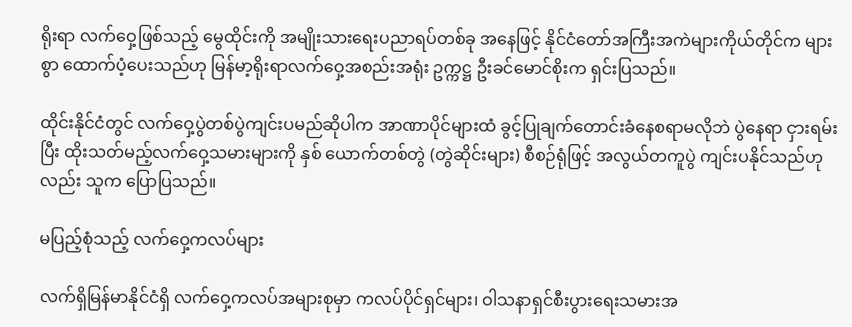ရိုးရာ လက်ဝှေ့ဖြစ်သည့် မွေထိုင်းကို အမျိုးသားရေးပညာရပ်တစ်ခု အနေဖြင့် နိုင်ငံတော်အကြီးအကဲများကိုယ်တိုင်က များစွာ ထောက်ပံ့ပေးသည်ဟု မြန်မာ့ရိုးရာလက်ဝှေ့အစည်းအရုံး ဥက္ကဋ္ဌ ဦးခင်မောင်စိုးက ရှင်းပြသည်။

ထိုင်းနိုင်ငံတွင် လက်ဝှေ့ပွဲတစ်ပွဲကျင်းပမည်ဆိုပါက အာဏာပိုင်များထံ ခွင့်ပြုချက်တောင်းခံနေစရာမလိုဘဲ ပွဲနေရာ ငှားရမ်းပြီး ထိုးသတ်မည့်လက်ဝှေ့သမားများကို နှစ် ယောက်တစ်တွဲ (တွဲဆိုင်းများ) စီစဉ်ရုံဖြင့် အလွယ်တကူပွဲ ကျင်းပနိုင်သည်ဟုလည်း သူက ပြောပြသည်။

မပြည့်စုံသည့် လက်ဝှေ့ကလပ်များ

လက်ရှိမြန်မာနိုင်ငံရှိ လက်ဝှေ့ကလပ်အများစုမှာ ကလပ်ပိုင်ရှင်များ၊ ဝါသနာရှင်စီးပွားရေးသမားအ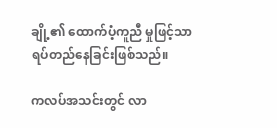ချို့၏ ထောက်ပံ့ကူညီ မှုဖြင့်သာ ရပ်တည်နေခြင်းဖြစ်သည်။

ကလပ်အသင်းတွင် လာ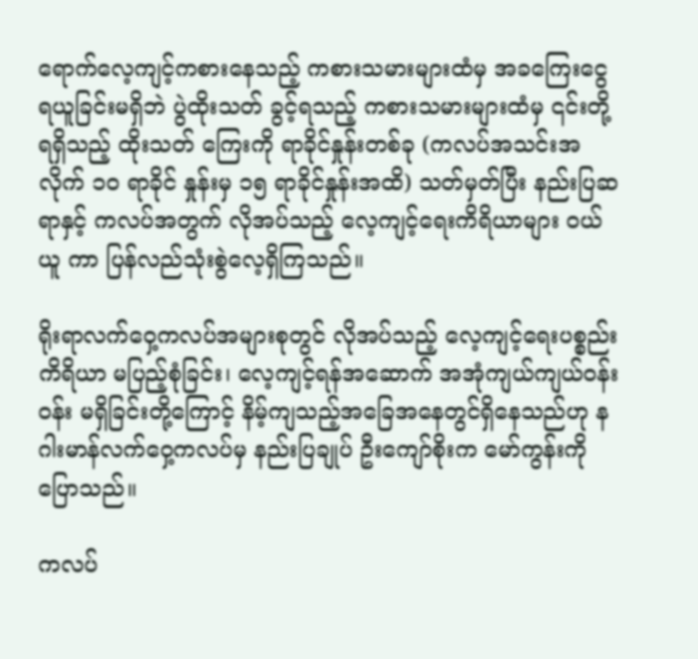ရောက်လေ့ကျင့်ကစားနေသည့် ကစားသမားများထံမှ အခကြေးငွေရယူခြင်းမရှိဘဲ ပွဲထိုးသတ် ခွင့်ရသည့် ကစားသမားများထံမှ ၎င်းတို့ရရှိသည့် ထိုးသတ် ကြေးကို ရာခိုင်နှုန်းတစ်ခု (ကလပ်အသင်းအလိုက် ၁ဝ ရာခိုင် နှုန်းမှ ၁၅ ရာခိုင်နှုန်းအထိ) သတ်မှတ်ပြီး နည်းပြဆရာနှင့် ကလပ်အတွက် လိုအပ်သည့် လေ့ကျင့်ရေးကိရိယာများ ဝယ်ယူ ကာ ပြန်လည်သုံးစွဲလေ့ရှိကြသည်။

ရိုးရာလက်ဝှေ့ကလပ်အများစုတွင် လိုအပ်သည့် လေ့ကျင့်ရေးပစ္စည်းကိရိယာ မပြည့်စုံခြင်း၊ လေ့ကျင့်ရန်အဆောက် အအုံကျယ်ကျယ်ဝန်းဝန်း မရှိခြင်းတို့ကြောင့် နိမ့်ကျသည့်အခြေအနေတွင်ရှိနေသည်ဟု နဂါးမာန်လက်ဝှေ့ကလပ်မှ နည်းပြချုပ် ဦးကျော်စိုးက မော်ကွန်းကို ပြောသည်။

ကလပ်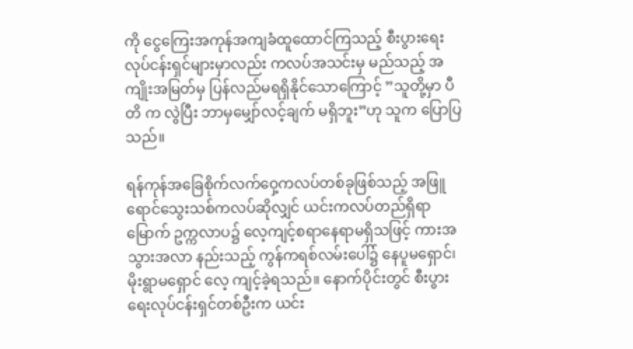ကို ငွေကြေးအကုန်အကျခံထူထောင်ကြသည့် စီးပွားရေးလုပ်ငန်းရှင်များမှာလည်း ကလပ်အသင်းမှ မည်သည့် အကျိုးအမြတ်မှ ပြန်လည်မရရှိနိုင်သောကြောင့် ”သူတို့မှာ ပီတိ က လွဲပြီး ဘာမှမျှော်လင့်ချက် မရှိဘူး”ဟု သူက ပြောပြသည်။

ရန်ကုန်အခြေစိုက်လက်ဝှေ့ကလပ်တစ်ခုဖြစ်သည့် အဖြူ ရောင်သွေးသစ်ကလပ်ဆိုလျှင် ယင်းကလပ်တည်ရှိရာ မြောက် ဥက္ကလာပ၌ လေ့ကျင့်စရာနေရာမရှိသဖြင့် ကားအသွားအလာ နည်းသည့် ကွန်ကရစ်လမ်းပေါ်၌ နေပူမရှောင်၊ မိုးရွာမရှောင် လေ့ ကျင့်ခဲ့ရသည်။ နောက်ပိုင်းတွင် စီးပွားရေးလုပ်ငန်းရှင်တစ်ဦးက ယင်း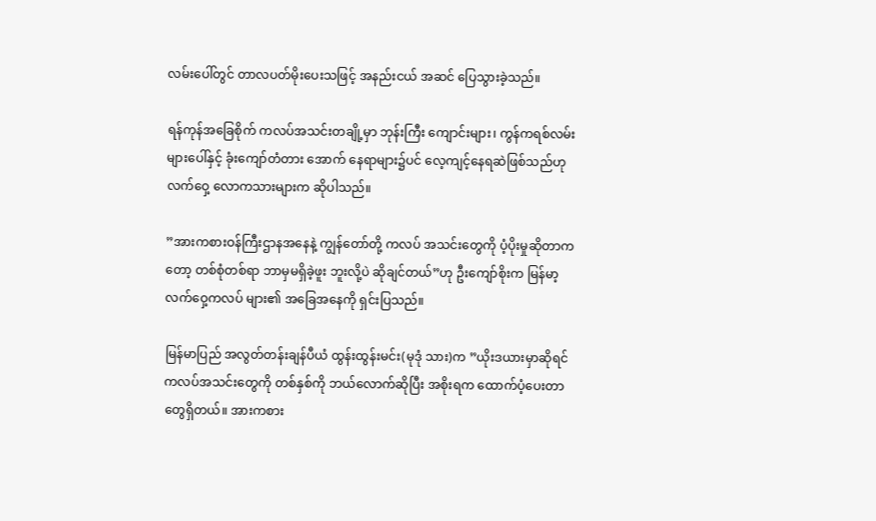လမ်းပေါ်တွင် တာလပတ်မိုးပေးသဖြင့် အနည်းငယ် အဆင် ပြေသွားခဲ့သည်။

ရန်ကုန်အခြေစိုက် ကလပ်အသင်းတချို့မှာ ဘုန်းကြီး ကျောင်းများ၊ ကွန်ကရစ်လမ်းများပေါ်နှင့် ခုံးကျော်တံတား အောက် နေရာများ၌ပင် လေ့ကျင့်နေရဆဲဖြစ်သည်ဟု လက်ဝှေ့ လောကသားများက ဆိုပါသည်။

”အားကစားဝန်ကြီးဌာနအနေနဲ့ ကျွန်တော်တို့ ကလပ် အသင်းတွေကို ပံ့ပိုးမှုဆိုတာကတော့ တစ်စုံတစ်ရာ ဘာမှမရှိခဲ့ဖူး ဘူးလို့ပဲ ဆိုချင်တယ်”ဟု ဦးကျော်စိုးက မြန်မာ့လက်ဝှေ့ကလပ် များ၏ အခြေအနေကို ရှင်းပြသည်။

မြန်မာပြည် အလွတ်တန်းချန်ပီယံ ထွန်းထွန်းမင်း(မုဒုံ သား)က ”ယိုးဒယားမှာဆိုရင် ကလပ်အသင်းတွေကို တစ်နှစ်ကို ဘယ်လောက်ဆိုပြီး အစိုးရက ထောက်ပံ့ပေးတာတွေရှိတယ်။ အားကစား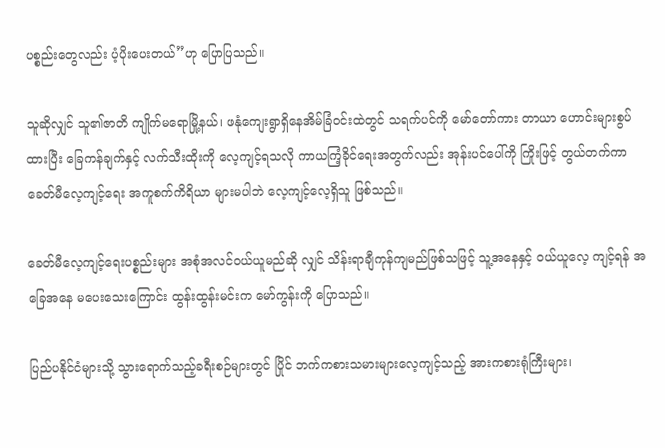ပစ္စည်းတွေလည်း ပံ့ပိုးပေးတယ်”ဟု ပြောပြသည်။

သူဆိုလျှင် သူ၏ဇာတိ ကျိုက်မရောမြို့နယ်၊ ဖနုံကျေးရွာရှိနေအိမ်ခြံဝင်းထဲတွင် သရက်ပင်ကို မော်တော်ကား တာယာ ဟောင်းများစွပ်ထားပြီး ခြေကန်ချက်နှင့် လက်သီးထိုးကို လေ့ကျင့်ရသလို ကာယကြံ့ခိုင်ရေးအတွက်လည်း အုန်းပင်ပေါ်ကို ကြိုးဖြင့် တွယ်တက်ကာ ခေတ်မီလေ့ကျင့်ရေး အကူစက်ကိရိယာ များမပါဘဲ လေ့ကျင့်လေ့ရှိသူ ဖြစ်သည်။

ခေတ်မီလေ့ကျင့်ရေးပစ္စည်းများ အစုံအလင်ဝယ်ယူမည်ဆို လျှင် သိန်းရာချီကုန်ကျမည်ဖြစ်သဖြင့် သူ့အနေနှင့် ဝယ်ယူလေ့ ကျင့်ရန် အခြေအနေ မပေးသေးကြောင်း ထွန်းထွန်းမင်းက မော်ကွန်းကို ပြောသည်။

ပြည်ပနိုင်ငံများသို့ သွားရောက်သည့်ခရီးစဉ်များတွင် ပြိုင် ဘက်ကစားသမားများလေ့ကျင့်သည့် အားကစားရုံကြီးများ၊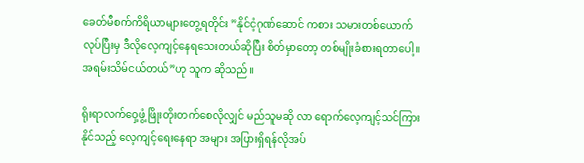ခေတ်မီစက်ကိရိယာများတွေ့ရတိုင်း ”နိုင်ငံ့ဂုဏ်ဆောင် ကစား သမားတစ်ယောက်လုပ်ပြီးမှ ဒီလိုလေ့ကျင့်နေရသေးတယ်ဆိုပြီး စိတ်မှာတော့ တစ်မျိုးခံစားရတာပေါ့။ အရမ်းသိမ်ငယ်တယ်”ဟု သူက ဆိုသည်။

ရိုးရာလက်ဝှေ့ဖွံ့ဖြိုးတိုးတက်စေလိုလျှင် မည်သူမဆို လာ ရောက်လေ့ကျင့်သင်ကြားနိုင်သည့် လေ့ကျင့်ရေးနေရာ အများ အပြားရှိရန်လိုအပ်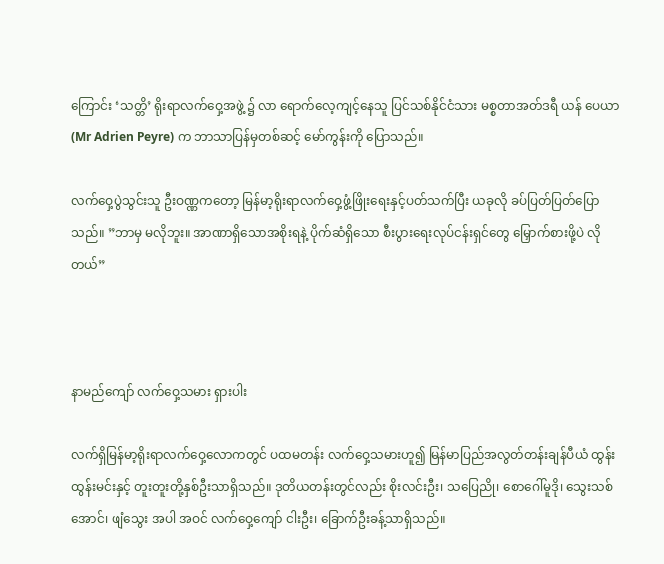ကြောင်း ‘သတ္တိ’ ရိုးရာလက်ဝှေ့အဖွဲ့ ၌ လာ ရောက်လေ့ကျင့်နေသူ ပြင်သစ်နိုင်ငံသား မစ္စတာအတ်ဒရီ ယန် ပေယာ (Mr Adrien Peyre) က ဘာသာပြန်မှတစ်ဆင့် မော်ကွန်းကို ပြောသည်။

လက်ဝှေ့ပွဲသွင်းသူ ဦးဝဏ္ဏကတော့ မြန်မာ့ရိုးရာလက်ဝှေ့ဖွံ့ဖြိုးရေးနှင့်ပတ်သက်ပြီး ယခုလို ခပ်ပြတ်ပြတ်ပြောသည်။ ”ဘာမှ မလိုဘူး။ အာဏာရှိသောအစိုးရနဲ့ ပိုက်ဆံရှိသော စီးပွားရေးလုပ်ငန်းရှင်တွေ မြှောက်စားဖို့ပဲ လိုတယ်”



နာမည်ကျော် လက်ဝှေ့သမား ရှားပါး

လက်ရှိမြန်မာ့ရိုးရာလက်ဝှေ့လောကတွင် ပထမတန်း လက်ဝှေ့သမားဟူ၍ မြန်မာပြည်အလွတ်တန်းချန်ပီယံ ထွန်း ထွန်းမင်းနှင့် တူးတူးတို့နှစ်ဦးသာရှိသည်။ ဒုတိယတန်းတွင်လည်း စိုးလင်းဦး၊ သပြေညို၊ စောဂေါ်မူဒို၊ သွေးသစ်အောင်၊ ဖျံသွေး အပါ အဝင် လက်ဝှေ့ကျော် ငါးဦး၊ ခြောက်ဦးခန့်သာရှိသည်။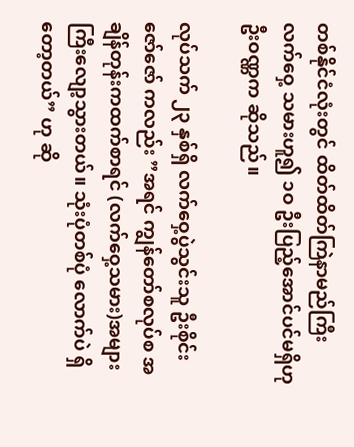တစ်နိုင်ငံလုံးတွင် ထိတ်ထိတ်ကြဲနာမည်ကြီး လက်ဝှေ့ သမားဟူ၍ ၁ဝ ဦးပြည့်အောင်ပင်မရှိဟု ဦးဝဏ္ဏက ဆိုသည်။

လုပ်သက် ၂၃ နှစ်ရှိ လက်ဝှေ့ပွဲသွင်းသူ ဦးစိုင်းဇော်ဇော် ကလည်း ”အရင် ကျွန်တော်စလုပ်စ အချိန်တုန်းကထက်စာရင် (လက်ဝှေ့သမား)အများကြီးလျော့သွားတယ်။ သုံးပုံတစ်ပုံ လောက်ပဲ ရှိတော့တယ်” ဟု ဆို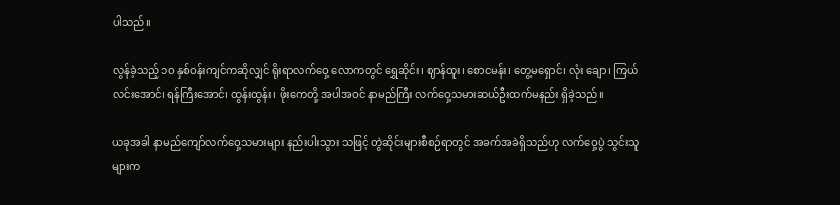ပါသည်။

လွန်ခဲ့သည့် ၁ဝ နှစ်ဝန်းကျင်ကဆိုလျှင် ရိုးရာလက်ဝှေ့ လောကတွင် ရွှေဆိုင်း၊ ဈာန်ထူး၊ စောငမန်း၊ တွေ့မရှောင်၊ လုံး ချော၊ ကြယ်လင်းအောင်၊ ရန်ကြီးအောင်၊ ထွန်းထွန်း၊ ဖိုးကေတို့ အပါအဝင် နာမည်ကြီး လက်ဝှေ့သမားဆယ်ဦးထက်မနည်း ရှိခဲ့သည်။

ယခုအခါ နာမည်ကျော်လက်ဝှေ့သမားများ နည်းပါးသွား သဖြင့် တွဲဆိုင်းများစီစဉ်ရာတွင် အခက်အခဲရှိသည်ဟု လက်ဝှေ့ပွဲ သွင်းသူများက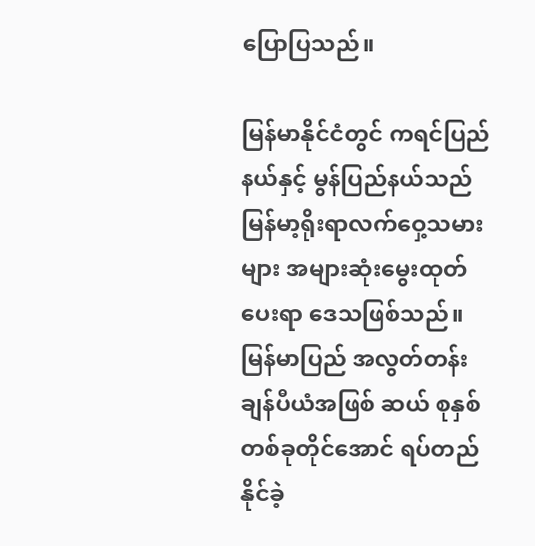ပြောပြသည်။

မြန်မာနိုင်ငံတွင် ကရင်ပြည်နယ်နှင့် မွန်ပြည်နယ်သည် မြန်မာ့ရိုးရာလက်ဝှေ့သမားများ အများဆုံးမွေးထုတ်ပေးရာ ဒေသဖြစ်သည်။ မြန်မာပြည် အလွတ်တန်းချန်ပီယံအဖြစ် ဆယ် စုနှစ်တစ်ခုတိုင်အောင် ရပ်တည်နိုင်ခဲ့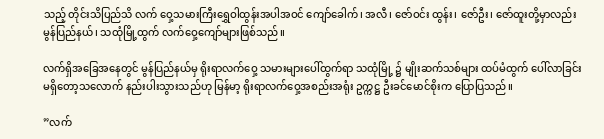သည့် တိုင်းသိပြည်သိ လက် ဝှေ့သမားကြီးရွှေဝါထွန်းအပါအဝင် ကျော်ခေါက်၊ အလီ၊ ဇော်ဝင်း ထွန်း၊ ဇော်ဦး၊ ဇော်ထူးတို့မှာလည်း မွန်ပြည်နယ်၊ သထုံမြို့ထွက် လက်ဝှေ့ကျော်များဖြစ်သည်။

လက်ရှိအခြေအနေတွင် မွန်ပြည်နယ်မှ ရိုးရာလက်ဝှေ့ သမားများပေါ်ထွက်ရာ သထုံမြို့ ၌ မျိုးဆက်သစ်များ ထပ်မံထွက် ပေါ်လာခြင်း မရှိတော့သလောက် နည်းပါးသွားသည်ဟု မြန်မာ့ ရိုးရာလက်ဝှေ့အစည်းအရုံး ဥက္ကဋ္ဌ ဦးခင်မောင်စိုးက ပြောပြသည်။

”လက်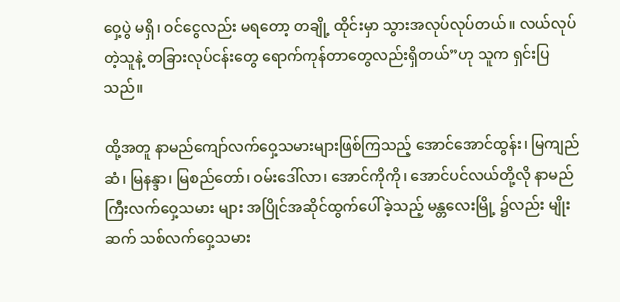ဝှေ့ပွဲ မရှိ၊ ဝင်ငွေလည်း မရတော့ တချို့ ထိုင်းမှာ သွားအလုပ်လုပ်တယ်။ လယ်လုပ်တဲ့သူနဲ့ တခြားလုပ်ငန်းတွေ ရောက်ကုန်တာတွေလည်းရှိတယ်”ဟု သူက ရှင်းပြသည်။

ထို့အတူ နာမည်ကျော်လက်ဝှေ့သမားများဖြစ်ကြသည့် အောင်အောင်ထွန်း၊ မြကျည်ဆံ၊ မြနန္ဒာ၊ မြစည်တော်၊ ဝမ်းဒေါ်လာ၊ အောင်ကိုကို၊ အောင်ပင်လယ်တို့လို နာမည်ကြီးလက်ဝှေ့သမား များ အပြိုင်အဆိုင်ထွက်ပေါ်ခဲ့သည့် မန္တလေးမြို့ ၌လည်း မျိုးဆက် သစ်လက်ဝှေ့သမား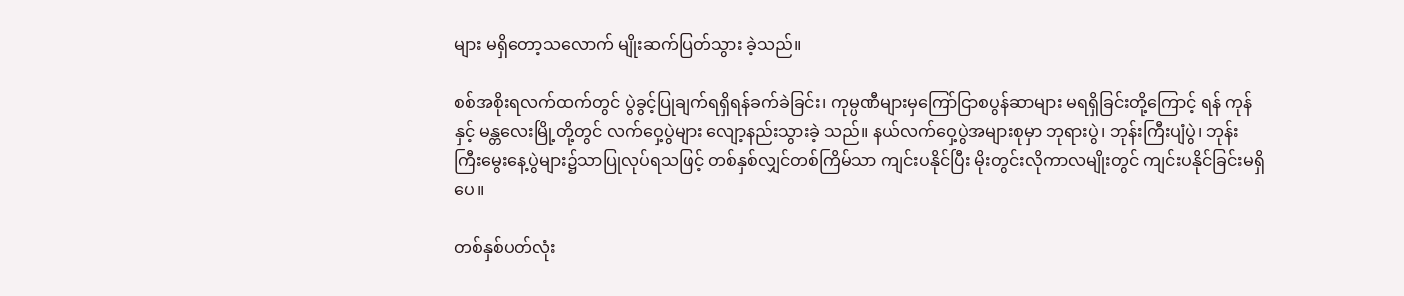များ မရှိတော့သလောက် မျိုးဆက်ပြတ်သွား ခဲ့သည်။

စစ်အစိုးရလက်ထက်တွင် ပွဲခွင့်ပြုချက်ရရှိရန်ခက်ခဲခြင်း၊ ကုမ္ပဏီများမှကြော်ငြာစပွန်ဆာများ မရရှိခြင်းတို့ကြောင့် ရန် ကုန်နှင့် မန္တလေးမြို့တို့တွင် လက်ဝှေ့ပွဲများ လျော့နည်းသွားခဲ့ သည်။ နယ်လက်ဝှေ့ပွဲအများစုမှာ ဘုရားပွဲ၊ ဘုန်းကြီးပျံပွဲ၊ ဘုန်း ကြီးမွေးနေ့ပွဲများ၌သာပြုလုပ်ရသဖြင့် တစ်နှစ်လျှင်တစ်ကြိမ်သာ ကျင်းပနိုင်ပြီး မိုးတွင်းလိုကာလမျိုးတွင် ကျင်းပနိုင်ခြင်းမရှိပေ။

တစ်နှစ်ပတ်လုံး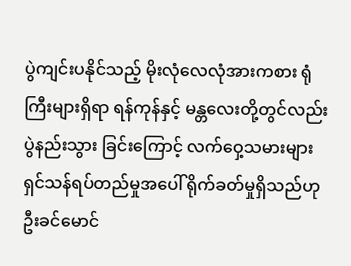ပွဲကျင်းပနိုင်သည့် မိုးလုံလေလုံအားကစား ရုံကြီးများရှိရာ ရန်ကုန်နှင့် မန္တလေးတို့တွင်လည်း ပွဲနည်းသွား ခြင်းကြောင့် လက်ဝှေ့သမားများ ရှင်သန်ရပ်တည်မှုအပေါ် ရိုက်ခတ်မှုရှိသည်ဟု ဦးခင်မောင်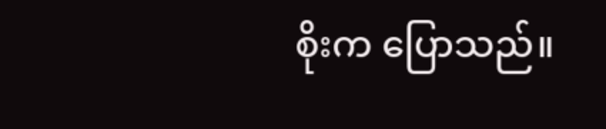စိုးက ပြောသည်။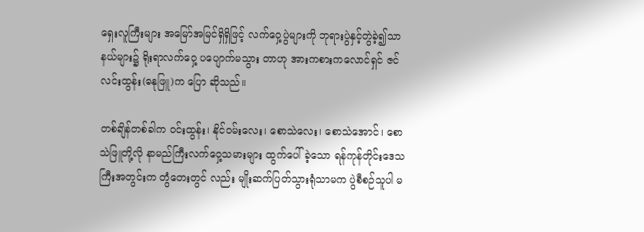ရှေးလူကြီးများ အမြော်အမြင်ရှိရှိဖြင့် လက်ဝှေ့ပွဲများကို ဘုရားပွဲနှင့်တွဲခဲ့၍သာ နယ်များ၌ ရိုးရာလက်ဝှေ့ ပပျောက်မသွား တာဟု အားကစားကလောင်ရှင် ဇင်လင်းထွန်း(ဓနုဖြူ)က ပြော ဆိုသည်။

တစ်ချိန်တစ်ခါက ဝင်းထွန်း၊ နိုင်ဝမ်းလေး၊ စောသဲလေး၊ စောသဲအောင်၊ စောသဲဖြူတို့လို နာမည်ကြီးလက်ဝှေ့သမားများ ထွက်ပေါ်ခဲ့သော ရန်ကုန်တိုင်းဒေသကြီးအတွင်းက တွံတေးတွင် လည်း မျိုးဆက်ပြတ်သွားရုံသာမက ပွဲစီစဉ်သူပါ မ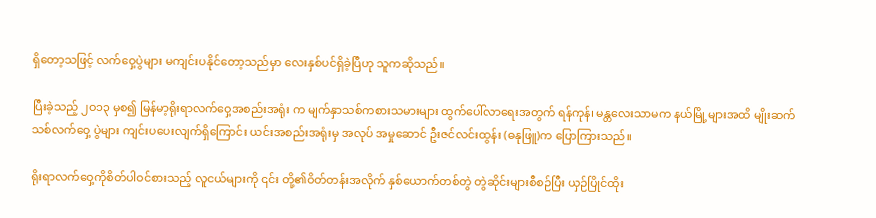ရှိတော့သဖြင့် လက်ဝှေ့ပွဲများ မကျင်းပနိုင်တော့သည်မှာ လေးနှစ်ပင်ရှိခဲ့ပြီဟု သူကဆိုသည်။

ပြီးခဲ့သည့် ၂ဝ၁၃ မှစ၍ မြန်မာ့ရိုးရာလက်ဝှေ့အစည်းအရုံး က မျက်နှာသစ်ကစားသမားများ ထွက်ပေါ်လာရေးအတွက် ရန်ကုန်၊ မန္တလေးသာမက နယ်မြို့များအထိ မျိုးဆက်သစ်လက်ဝှေ့ ပွဲများ ကျင်းပပေးလျက်ရှိကြောင်း ယင်းအစည်းအရုံးမှ အလုပ် အမှုဆောင် ဦးဇင်လင်းထွန်း (ဓနုဖြူ)က ပြောကြားသည်။

ရိုးရာလက်ဝှေ့ကိုစိတ်ပါဝင်စားသည့် လူငယ်များကို ၎င်း တို့၏ဝိတ်တန်းအလိုက် နှစ်ယောက်တစ်တွဲ တွဲဆိုင်းများစီစဉ်ပြီး ယှဉ်ပြိုင်ထိုး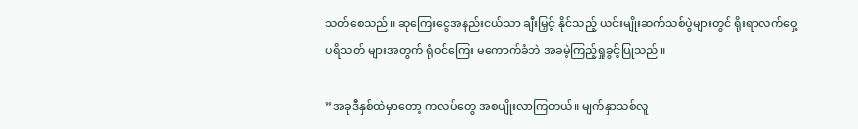သတ်စေသည်။ ဆုကြေးငွေအနည်းငယ်သာ ချီးမြှင့် နိုင်သည့် ယင်းမျိုးဆက်သစ်ပွဲများတွင် ရိုးရာလက်ဝှေ့ပရိသတ် များအတွက် ရုံဝင်ကြေး မကောက်ခံဘဲ အခမဲ့ကြည့်ရှုခွင့်ပြုသည်။

”အခုဒီနှစ်ထဲမှာတော့ ကလပ်တွေ အစပျိုးလာကြတယ်။ မျက်နှာသစ်လူ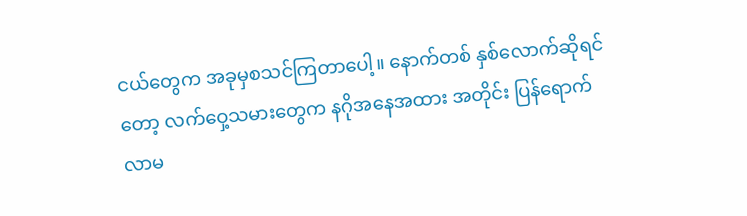ငယ်တွေက အခုမှစသင်ကြတာပေါ့။ နောက်တစ် နှစ်လောက်ဆိုရင်တော့ လက်ဝှေ့သမားတွေက နဂိုအနေအထား အတိုင်း ပြန်ရောက်လာမ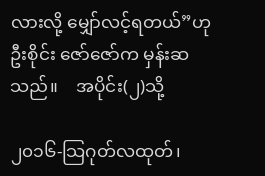လားလို့ မျှော်လင့်ရတယ်”ဟု ဦးစိုင်း ဇော်ဇော်က မှန်းဆသည်။    အပိုင်း(၂)သို့

၂၀၁၆-သြဂုတ်လထုတ်၊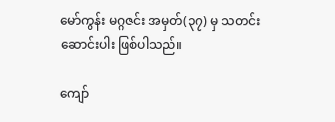မော်ကွန်း မဂ္ဂဇင်း အမှတ်(၃၇) မှ သတင်းဆောင်းပါး ဖြစ်ပါသည်။

ကျော်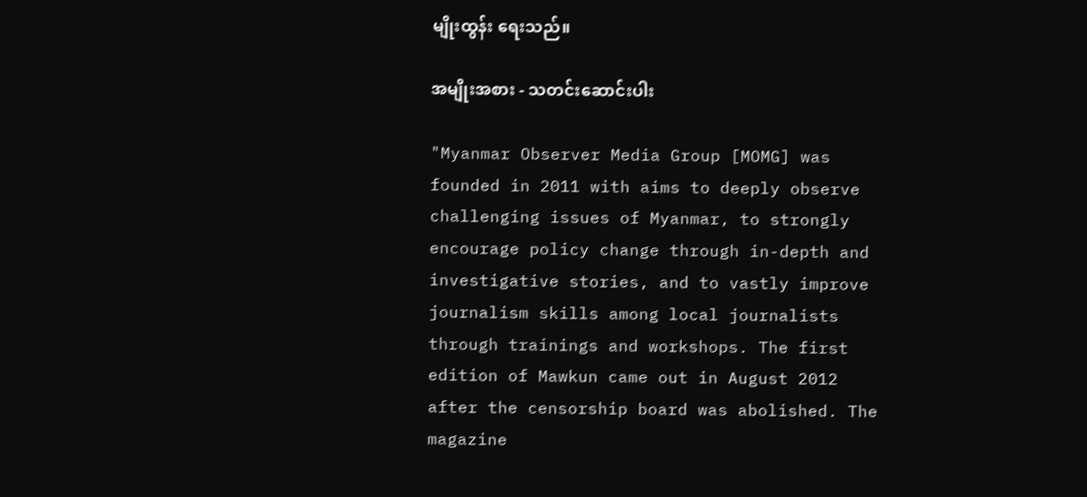မျိုးထွန်း ရေးသည်။

အမျိုးအစား - သတင်းဆောင်းပါး

"Myanmar Observer Media Group [MOMG] was founded in 2011 with aims to deeply observe challenging issues of Myanmar, to strongly encourage policy change through in-depth and investigative stories, and to vastly improve journalism skills among local journalists through trainings and workshops. The first edition of Mawkun came out in August 2012 after the censorship board was abolished. The magazine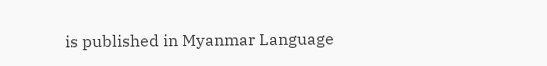is published in Myanmar Language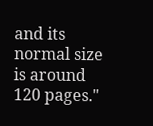and its normal size is around 120 pages."